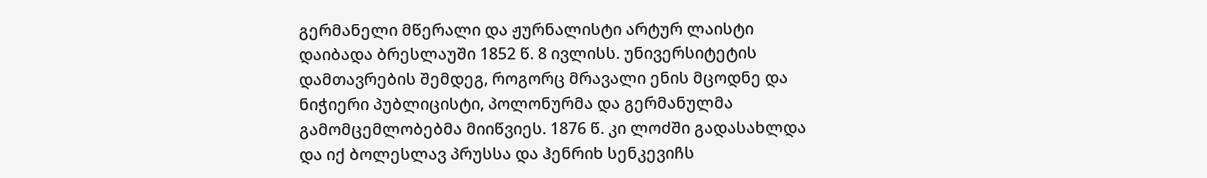გერმანელი მწერალი და ჟურნალისტი არტურ ლაისტი დაიბადა ბრესლაუში 1852 წ. 8 ივლისს. უნივერსიტეტის დამთავრების შემდეგ, როგორც მრავალი ენის მცოდნე და ნიჭიერი პუბლიცისტი, პოლონურმა და გერმანულმა გამომცემლობებმა მიიწვიეს. 1876 წ. კი ლოძში გადასახლდა და იქ ბოლესლავ პრუსსა და ჰენრიხ სენკევიჩს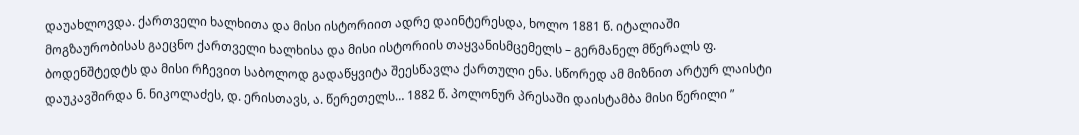დაუახლოვდა. ქართველი ხალხითა და მისი ისტორიით ადრე დაინტერესდა, ხოლო 1881 წ. იტალიაში მოგზაურობისას გაეცნო ქართველი ხალხისა და მისი ისტორიის თაყვანისმცემელს – გერმანელ მწერალს ფ. ბოდენშტედტს და მისი რჩევით საბოლოდ გადაწყვიტა შეესწავლა ქართული ენა. სწორედ ამ მიზნით არტურ ლაისტი დაუკავშირდა ნ. ნიკოლაძეს, დ. ერისთავს, ა. წერეთელს… 1882 წ. პოლონურ პრესაში დაისტამბა მისი წერილი ”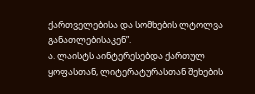ქართველებისა და სომხების ლტოლვა განათლებისაკენ”.
ა. ლაისტს აინტერესებდა ქართულ ყოფასთან, ლიტერატურასთან შეხების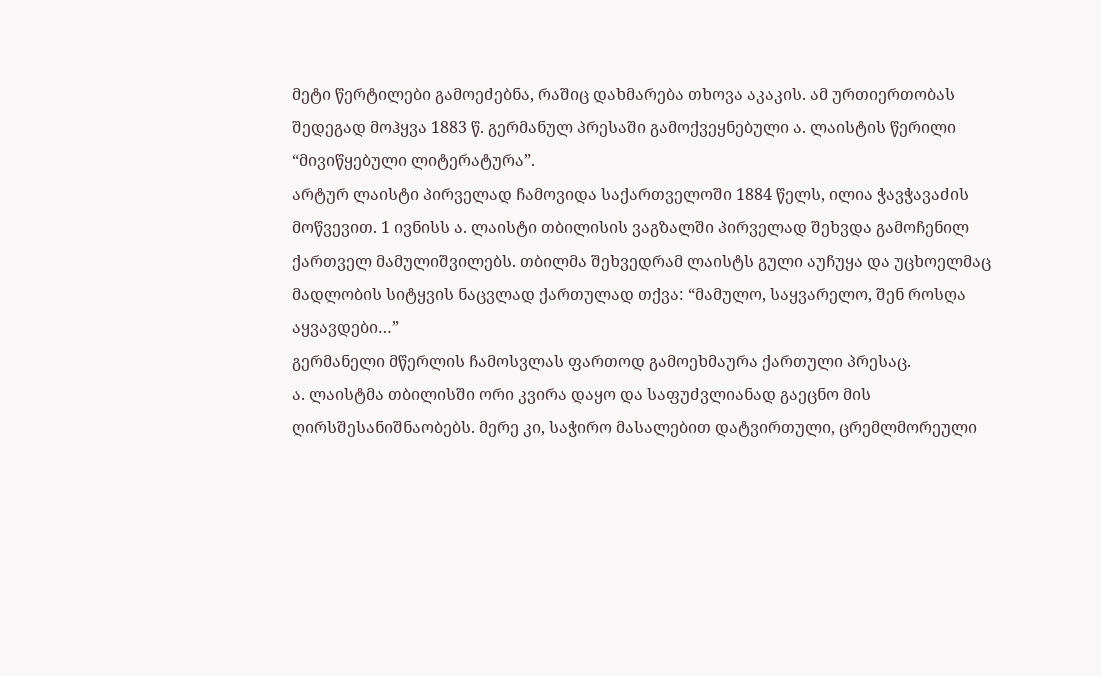მეტი წერტილები გამოეძებნა, რაშიც დახმარება თხოვა აკაკის. ამ ურთიერთობას შედეგად მოჰყვა 1883 წ. გერმანულ პრესაში გამოქვეყნებული ა. ლაისტის წერილი “მივიწყებული ლიტერატურა”.
არტურ ლაისტი პირველად ჩამოვიდა საქართველოში 1884 წელს, ილია ჭავჭავაძის მოწვევით. 1 ივნისს ა. ლაისტი თბილისის ვაგზალში პირველად შეხვდა გამოჩენილ ქართველ მამულიშვილებს. თბილმა შეხვედრამ ლაისტს გული აუჩუყა და უცხოელმაც მადლობის სიტყვის ნაცვლად ქართულად თქვა: “მამულო, საყვარელო, შენ როსღა აყვავდები…”
გერმანელი მწერლის ჩამოსვლას ფართოდ გამოეხმაურა ქართული პრესაც.
ა. ლაისტმა თბილისში ორი კვირა დაყო და საფუძვლიანად გაეცნო მის ღირსშესანიშნაობებს. მერე კი, საჭირო მასალებით დატვირთული, ცრემლმორეული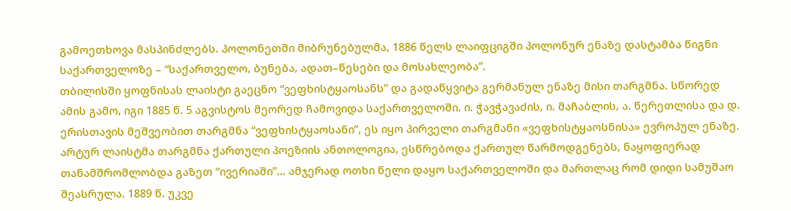გამოეთხოვა მასპინძლებს. პოლონეთში მიბრუნებულმა, 1886 წელს ლაიფციგში პოლონურ ენაზე დასტამბა წიგნი საქართველოზე – “საქართველო, ბუნება, ადათ–წესები და მოსახლეობა”.
თბილისში ყოფნისას ლაისტი გაეცნო “ვეფხისტყაოსანს” და გადაწყვიტა გერმანულ ენაზე მისი თარგმნა. სწორედ ამის გამო, იგი 1885 წ. 5 აგვისტოს მეორედ ჩამოვიდა საქართველოში. ი. ჭავჭავაძის, ი. მაჩაბლის, ა. წერეთლისა და დ. ერისთავის მეშვეობით თარგმნა “ვეფხისტყაოსანი”, ეს იყო პირველი თარგმანი «ვეფხისტყაოსნისა» ევროპულ ენაზე. არტურ ლაისტმა თარგმნა ქართული პოეზიის ანთოლოგია, ესწრებოდა ქართულ წარმოდგენებს, ნაყოფიერად თანამშრომლობდა გაზეთ “ივერიაში”… ამჯერად ოთხი წელი დაყო საქართველოში და მართლაც რომ დიდი სამუშაო შეასრულა. 1889 წ. უკვე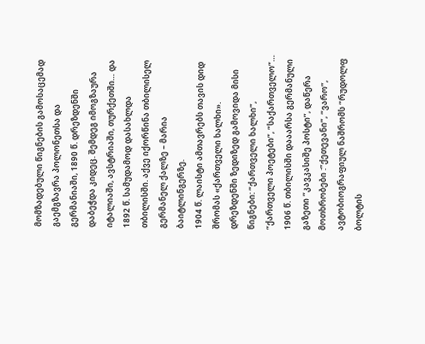მომზადებული წიგნების გამოსაცემად გაემგზავრა პოლონეთსა და გერმანიაში, 1890 წ. დრეზდენში დაბეჭდა კიდეც. შემდეგ იმოგზაურა იტალიაში, ავსტრიაში, თურქეთში… და 1892 წ. სამუდამოდ დასახლდა თბილისში. აქვე იქორწინა თბილისელ გერმანელ ქალზე – მარია ბაიტლინგერზე.
1904 წ. ლაისტი ამთავრებს თავის დიდ შრომას «ქართველი ხალხი». დრეზდენში ზედიზედ გამოვიდა მისი წიგნები: “ქართველი ხალხი”, “ქართველი პოეტები”, “საქართველო”… 1906 წ. თბილისში დააარსა გერმანული გაზეთი “კავკასიშე პოსტი”, დაწერა მოთხრობები :”ქეთევანი”, “ვარო”, ავტობიოგრაფიულ ნაშრომს “რუდოლფ ბოლტის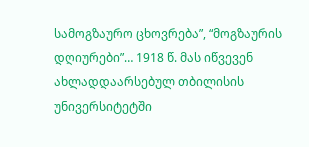სამოგზაურო ცხოვრება”, “მოგზაურის დღიურები”… 1918 წ. მას იწვევენ ახლადდაარსებულ თბილისის უნივერსიტეტში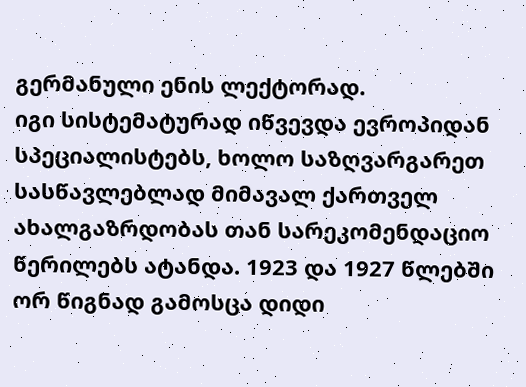გერმანული ენის ლექტორად.
იგი სისტემატურად იწვევდა ევროპიდან სპეციალისტებს, ხოლო საზღვარგარეთ სასწავლებლად მიმავალ ქართველ ახალგაზრდობას თან სარეკომენდაციო წერილებს ატანდა. 1923 და 1927 წლებში ორ წიგნად გამოსცა დიდი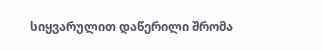სიყვარულით დაწერილი შრომა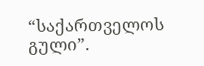“საქართველოს გული”.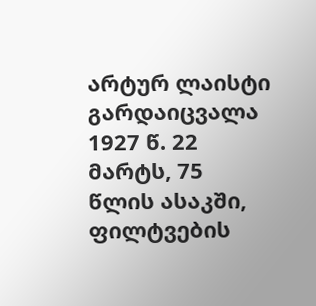არტურ ლაისტი გარდაიცვალა 1927 წ. 22 მარტს, 75 წლის ასაკში, ფილტვების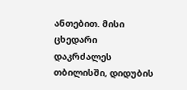ანთებით. მისი ცხედარი დაკრძალეს თბილისში, დიდუბის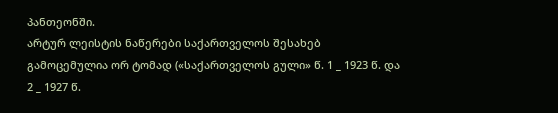პანთეონში.
არტურ ლეისტის ნაწერები საქართველოს შესახებ გამოცემულია ორ ტომად («საქართველოს გული» წ. 1 _ 1923 წ. და 2 _ 1927 წ.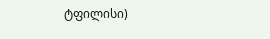ტფილისი)